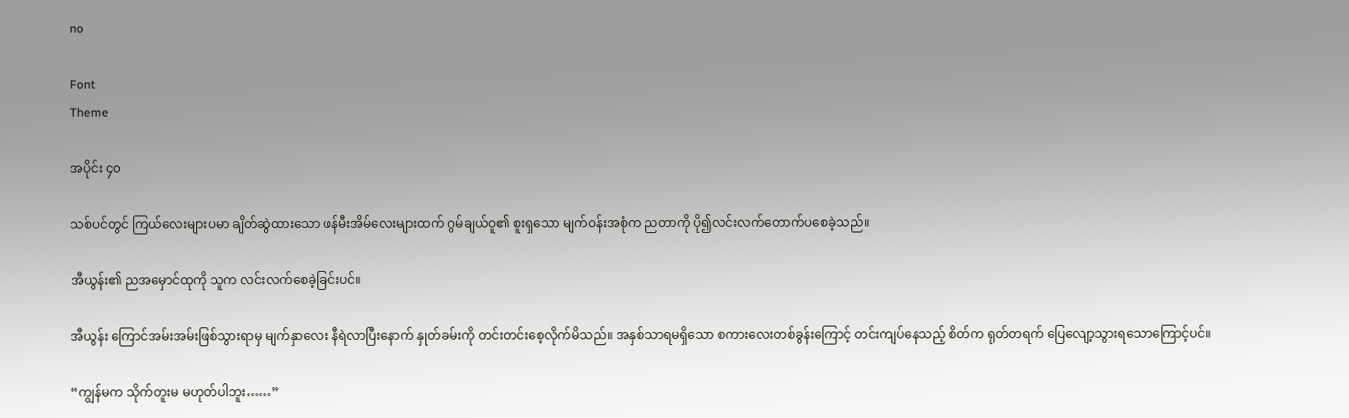no

Font
Theme

အပိုင်း ၄၀

သစ်ပင်တွင် ကြယ်လေးများပမာ ချိတ်ဆွဲထားသော ဖန်မီးအိမ်လေးများထက် ဂွမ်ချယ်ဝူ၏ စူးရှသော မျက်ဝန်းအစုံက ညတာကို ပို၍လင်းလက်တောက်ပစေခဲ့သည်။

အီယွန်း၏ ညအမှောင်ထုကို သူက လင်းလက်စေခဲ့ခြင်းပင်။

အီယွန်း ကြောင်အမ်းအမ်းဖြစ်သွားရာမှ မျက်နှာလေး နီရဲလာပြီးနောက် နှုတ်ခမ်းကို တင်းတင်းစေ့လိုက်မိသည်။ အနှစ်သာရမရှိသော စကားလေးတစ်ခွန်းကြောင့် တင်းကျပ်နေသည့် စိတ်က ရုတ်တရက် ပြေလျော့သွားရသောကြောင့်ပင်။

“ကျွန်မက သိုက်တူးမ မဟုတ်ပါဘူး……”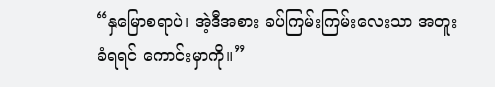“နှမြောစရာပဲ၊ အဲ့ဒီအစား ခပ်ကြမ်းကြမ်းလေးသာ အတူးခံရရင် ကောင်းမှာကို။”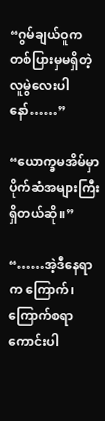“ဂွမ်ချယ်ဝူက တစ်ပြားမှမရှိတဲ့ လူမွဲလေးပါနော်……”

“ယောက္ခမအိမ်မှာ ပိုက်ဆံအများကြီးရှိတယ်ဆို။”

“……အဲ့ဒီနေရာက ကြောက်၊ ကြောက်စရာကောင်းပါ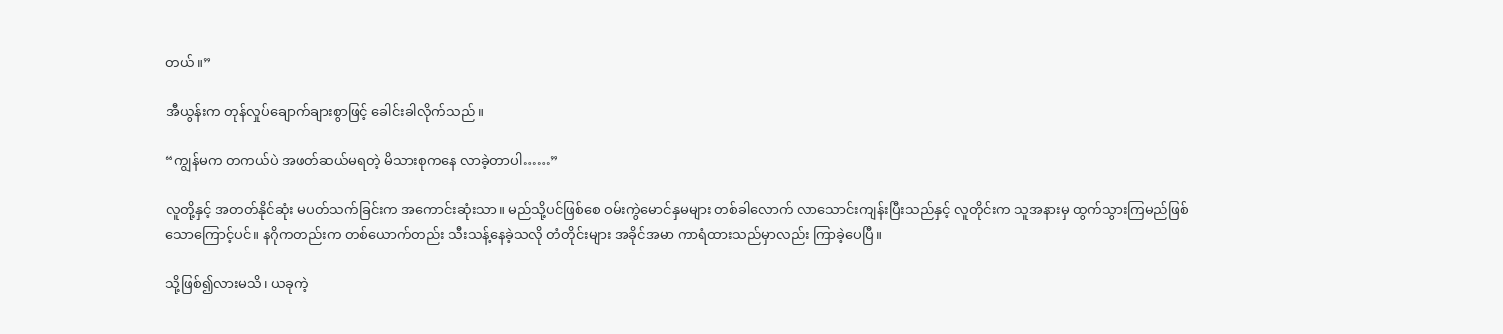တယ်။”

အီယွန်းက တုန်လှုပ်ချောက်ချားစွာဖြင့် ခေါင်းခါလိုက်သည်။

“ကျွန်မက တကယ်ပဲ အဖတ်ဆယ်မရတဲ့ မိသားစုကနေ လာခဲ့တာပါ……”

လူတို့နှင့် အတတ်နိုင်ဆုံး မပတ်သက်ခြင်းက အကောင်းဆုံးသာ။ မည်သို့ပင်ဖြစ်စေ ဝမ်းကွဲမောင်နှမများ တစ်ခါလောက် လာသောင်းကျန်းပြီးသည်နှင့် လူတိုင်းက သူအနားမှ ထွက်သွားကြမည်ဖြစ်သောကြောင့်ပင်။ နဂိုကတည်းက တစ်ယောက်တည်း သီးသန့်နေခဲ့သလို တံတိုင်းများ အခိုင်အမာ ကာရံထားသည်မှာလည်း ကြာခဲ့ပေပြီ။

သို့ဖြစ်၍လားမသိ၊ ယခုကဲ့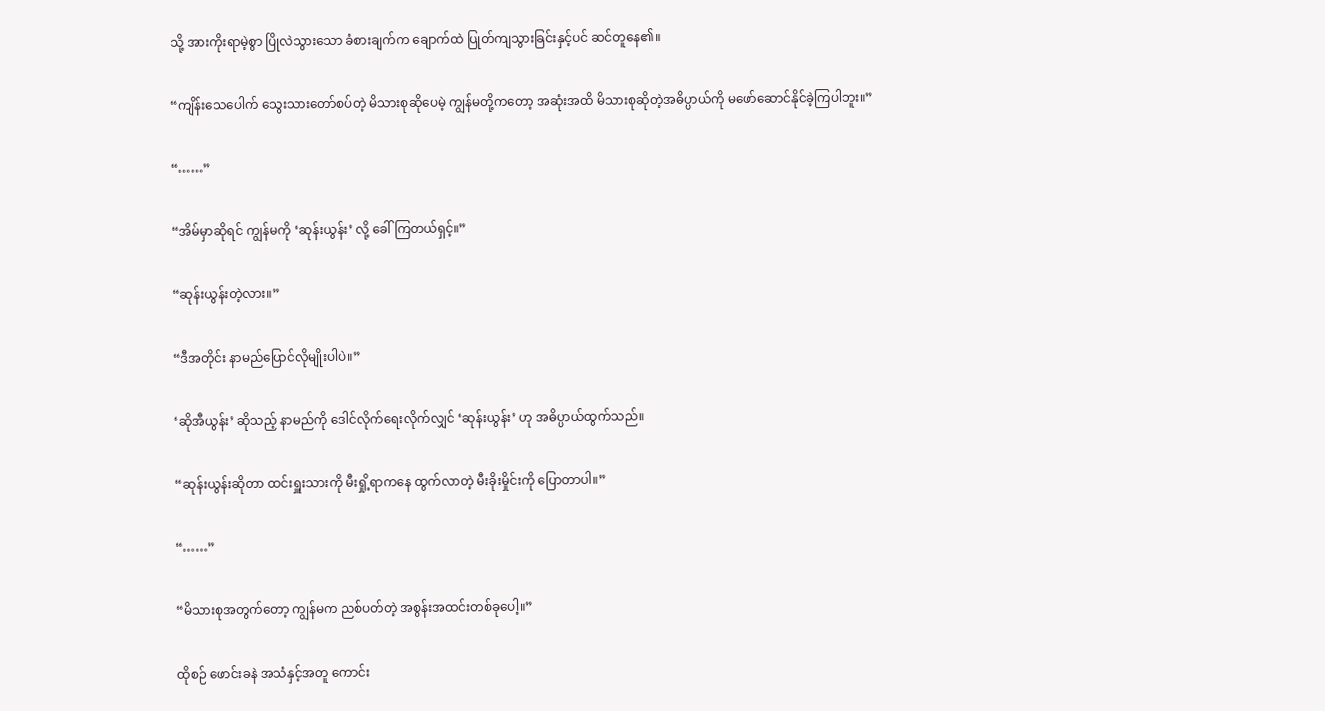သို့ အားကိုးရာမဲ့စွာ ပြိုလဲသွားသော ခံစားချက်က ချောက်ထဲ ပြုတ်ကျသွားခြင်းနှင့်ပင် ဆင်တူနေ၏။

“ကျိန်းသေပေါက် သွေးသားတော်စပ်တဲ့ မိသားစုဆိုပေမဲ့ ကျွန်မတို့ကတော့ အဆုံးအထိ မိသားစုဆိုတဲ့အဓိပ္ပာယ်ကို မဖော်ဆောင်နိုင်ခဲ့ကြပါဘူး။”

“……”

“အိမ်မှာဆိုရင် ကျွန်မကို ‘ဆုန်းယွန်း’ လို့ ခေါ်ကြတယ်ရှင့်။”

“ဆုန်းယွန်းတဲ့လား။”

“ဒီအတိုင်း နာမည်ပြောင်လိုမျိုးပါပဲ။”

‘ဆိုအီယွန်း’ ဆိုသည့် နာမည်ကို ဒေါင်လိုက်ရေးလိုက်လျှင် ‘ဆုန်းယွန်း’ ဟု အဓိပ္ပာယ်ထွက်သည်။

“ဆုန်းယွန်းဆိုတာ ထင်းရှူးသားကို မီးရှို့ရာကနေ ထွက်လာတဲ့ မီးခိုးမှိုင်းကို ပြောတာပါ။”

“……”

“မိသားစုအတွက်တော့ ကျွန်မက ညစ်ပတ်တဲ့ အစွန်းအထင်းတစ်ခုပေါ့။”

ထိုစဉ် ဖောင်းခနဲ အသံနှင့်အတူ ကောင်း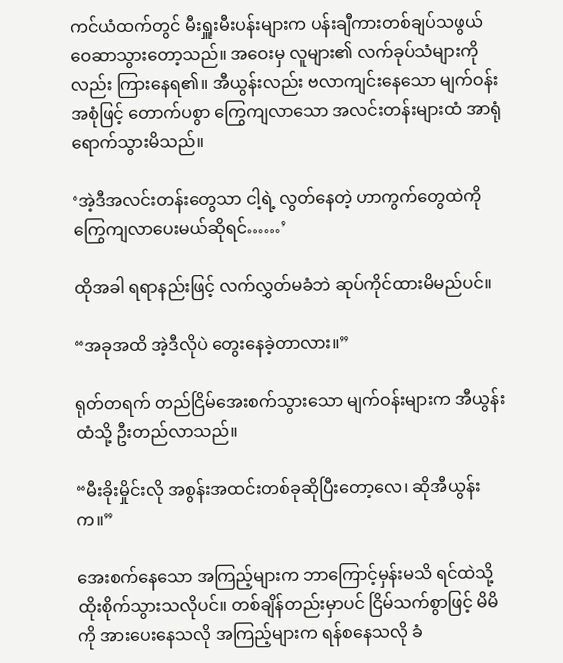ကင်ယံထက်တွင် မီးရှူးမီးပန်းများက ပန်းချီကားတစ်ချပ်သဖွယ် ဝေဆာသွားတော့သည်။ အဝေးမှ လူများ၏ လက်ခုပ်သံများကိုလည်း ကြားနေရ၏။ အီယွန်းလည်း ဗလာကျင်းနေသော မျက်ဝန်းအစုံဖြင့် တောက်ပစွာ ကြွေကျလာသော အလင်းတန်းများထံ အာရုံရောက်သွားမိသည်။

‘အဲ့ဒီအလင်းတန်းတွေသာ ငါ့ရဲ့ လွတ်နေတဲ့ ဟာကွက်တွေထဲကို ကြွေကျလာပေးမယ်ဆိုရင်……’

ထိုအခါ ရရာနည်းဖြင့် လက်လွှတ်မခံဘဲ ဆုပ်ကိုင်ထားမိမည်ပင်။

“အခုအထိ အဲ့ဒီလိုပဲ တွေးနေခဲ့တာလား။”

ရုတ်တရက် တည်ငြိမ်အေးစက်သွားသော မျက်ဝန်းများက အီယွန်းထံသို့ ဦးတည်လာသည်။

“မီးခိုးမှိုင်းလို အစွန်းအထင်းတစ်ခုဆိုပြီးတော့လေ၊ ဆိုအီယွန်းက။”

အေးစက်နေသော အကြည့်များက ဘာကြောင့်မှန်းမသိ ရင်ထဲသို့ ထိုးစိုက်သွားသလိုပင်။ တစ်ချိန်တည်းမှာပင် ငြိမ်သက်စွာဖြင့် မိမိကို အားပေးနေသလို အကြည့်များက ရန်စနေသလို ခံ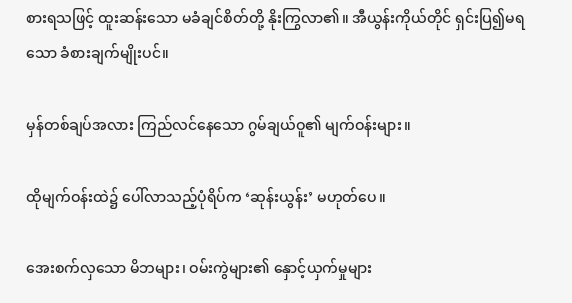စားရသဖြင့် ထူးဆန်းသော မခံချင်စိတ်တို့ နိုးကြွလာ၏။ အီယွန်းကိုယ်တိုင် ရှင်းပြ၍မရသော ခံစားချက်မျိုးပင်။

မှန်တစ်ချပ်အလား ကြည်လင်နေသော ဂွမ်ချယ်ဝူ၏ မျက်ဝန်းများ။

ထိုမျက်ဝန်းထဲ၌ ပေါ်လာသည့်ပုံရိပ်က ‘ဆုန်းယွန်း’ မဟုတ်ပေ။

အေးစက်လှသော မိဘများ၊ ဝမ်းကွဲများ၏ နှောင့်ယှက်မှုများ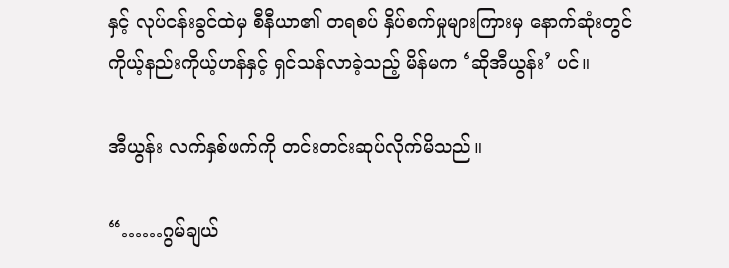နှင့် လုပ်ငန်းခွင်ထဲမှ စီနီယာ၏ တရစပ် နှိပ်စက်မှုများကြားမှ နောက်ဆုံးတွင် ကိုယ့်နည်းကိုယ့်ဟန်နှင့် ရှင်သန်လာခဲ့သည့် မိန်မက ‘ဆိုအီယွန်း’ ပင်။

အီယွန်း လက်နှစ်ဖက်ကို တင်းတင်းဆုပ်လိုက်မိသည်။

“……ဂွမ်ချယ်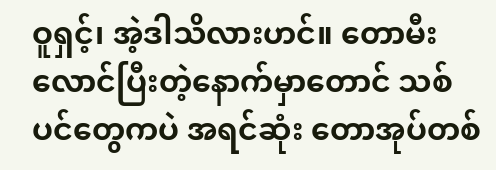ဝူရှင့်၊ အဲ့ဒါသိလားဟင်။ တောမီးလောင်ပြီးတဲ့နောက်မှာတောင် သစ်ပင်တွေကပဲ အရင်ဆုံး တောအုပ်တစ်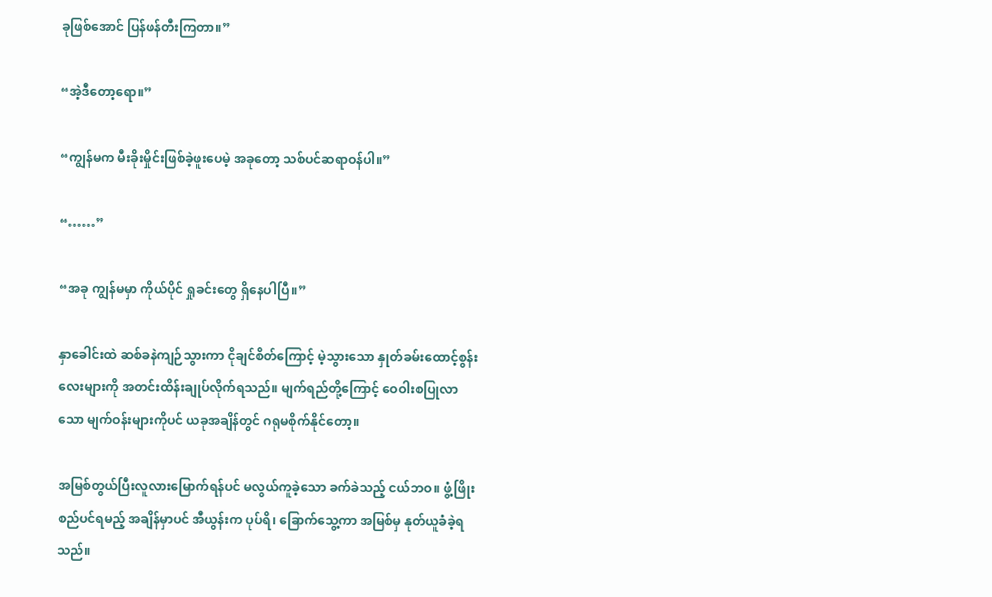ခုဖြစ်အောင် ပြန်ဖန်တီးကြတာ။”

“အဲ့ဒီတော့ရော။”

“ကျွန်မက မီးခိုးမှိုင်းဖြစ်ခဲ့ဖူးပေမဲ့ အခုတော့ သစ်ပင်ဆရာဝန်ပါ။”

“……”

“အခု ကျွန်မမှာ ကိုယ်ပိုင် ရှုခင်းတွေ ရှိနေပါပြီ။”

နှာခေါင်းထဲ ဆစ်ခနဲကျဉ်သွားကာ ငိုချင်စိတ်ကြောင့် မဲ့သွားသော နှုတ်ခမ်းထောင့်စွန်းလေးများကို အတင်းထိန်းချုပ်လိုက်ရသည်။ မျက်ရည်တို့ကြောင့် ဝေဝါးစပြုလာသော မျက်ဝန်းများကိုပင် ယခုအချိန်တွင် ဂရုမစိုက်နိုင်တော့။

အမြစ်တွယ်ပြီးလူလားမြောက်ရန်ပင် မလွယ်ကူခဲ့သော ခက်ခဲသည့် ငယ်ဘဝ။ ဖွံ့ဖြိုးစည်ပင်ရမည့် အချိန်မှာပင် အီယွန်းက ပုပ်ရိ၊ ခြောက်သွေ့ကာ အမြစ်မှ နုတ်ယူခံခဲ့ရသည်။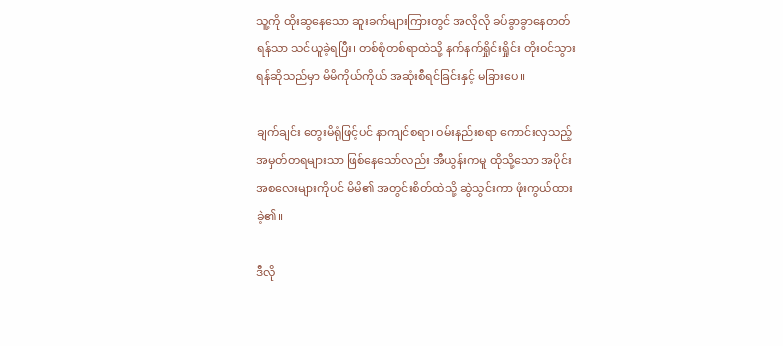သူ့ကို ထိုးဆွနေသော ဆူးခက်များကြားတွင် အလိုလို ခပ်ခွာခွာနေတတ်ရန်သာ သင်ယူခဲ့ရပြီး၊ တစ်စုံတစ်ရာထဲသို့ နက်နက်ရှိုင်းရှိုင်း တိုးဝင်သွားရန်ဆိုသည်မှာ မိမိကိုယ်ကိုယ် အဆုံးစီရင်ခြင်းနှင့် မခြားပေ။

ချက်ချင်း တွေးမိရုံဖြင့်ပင် နာကျင်စရာ၊ ဝမ်းနည်းစရာ ကောင်းလှသည့် အမှတ်တရများသာ ဖြစ်နေသော်လည်း အီယွန်းကမူ ထိုသို့သော အပိုင်းအစလေးများကိုပင် မိမိ၏ အတွင်းစိတ်ထဲသို့ ဆွဲသွင်းကာ ဖုံးကွယ်ထားခဲ့၏။

ဒီလို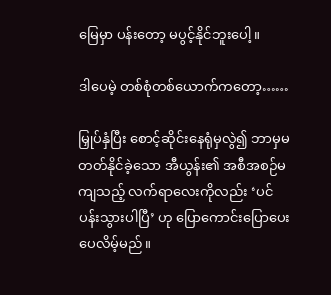မြေမှာ ပန်းတော့ မပွင့်နိုင်ဘူးပေါ့။

ဒါပေမဲ့ တစ်စုံတစ်ယောက်ကတော့……

မြှုပ်နှံပြီး စောင့်ဆိုင်းနေရုံမှလွဲ၍ ဘာမှမတတ်နိုင်ခဲ့သော အီယွန်း၏ အစီအစဉ်မကျသည့် လက်ရာလေးကိုလည်း ‘ပင်ပန်းသွားပါပြီ’ ဟု ပြောကောင်းပြောပေးပေလိမ့်မည်။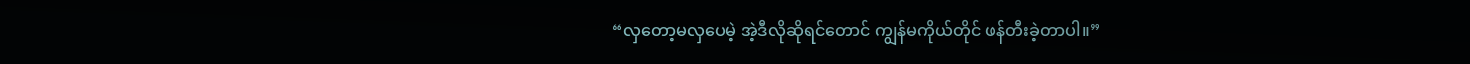“လှတော့မလှပေမဲ့ အဲ့ဒီလိုဆိုရင်တောင် ကျွန်မကိုယ်တိုင် ဖန်တီးခဲ့တာပါ။”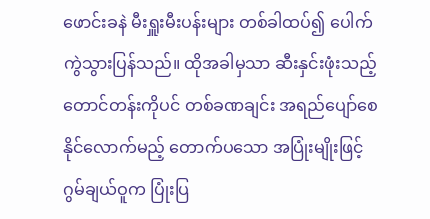ဖောင်းခနဲ မီးရှူးမီးပန်းများ တစ်ခါထပ်၍ ပေါက်ကွဲသွားပြန်သည်။ ထိုအခါမှသာ ဆီးနှင်းဖုံးသည့်တောင်တန်းကိုပင် တစ်ခဏချင်း အရည်ပျော်စေနိုင်လောက်မည့် တောက်ပသော အပြုံးမျိုးဖြင့် ဂွမ်ချယ်ဝူက ပြုံးပြ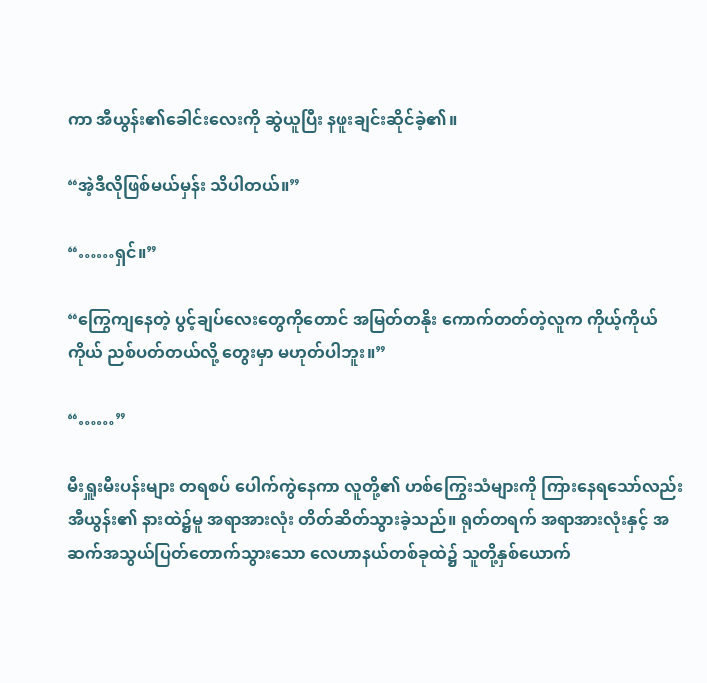ကာ အီယွန်း၏ခေါင်းလေးကို ဆွဲယူပြီး နဖူးချင်းဆိုင်ခဲ့၏။

“အဲ့ဒီလိုဖြစ်မယ်မှန်း သိပါတယ်။”

“……ရှင်။”

“ကြွေကျနေတဲ့ ပွင့်ချပ်လေးတွေကိုတောင် အမြတ်တနိုး ကောက်တတ်တဲ့လူက ကိုယ့်ကိုယ်ကိုယ် ညစ်ပတ်တယ်လို့ တွေးမှာ မဟုတ်ပါဘူး။”

“……”

မီးရှူးမီးပန်းများ တရစပ် ပေါက်ကွဲနေကာ လူတို့၏ ဟစ်ကြွေးသံများကို ကြားနေရသော်လည်း အီယွန်း၏ နားထဲ၌မူ အရာအားလုံး တိတ်ဆိတ်သွားခဲ့သည်။ ရုတ်တရက် အရာအားလုံးနှင့် အဆက်အသွယ်ပြတ်တောက်သွားသော လေဟာနယ်တစ်ခုထဲ၌ သူတို့နှစ်ယောက်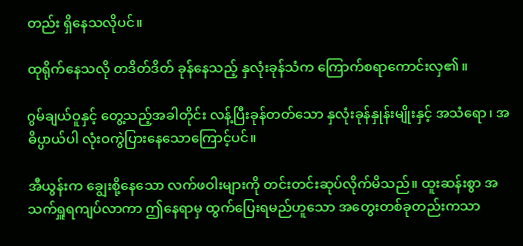တည်း ရှိနေသလိုပင်။

ထုရိုက်နေသလို တဒိတ်ဒိတ် ခုန်နေသည့် နှလုံးခုန်သံက ကြောက်စရာကောင်းလှ၏။

ဂွမ်ချယ်ဝူနှင့် တွေ့သည့်အခါတိုင်း လန့်ပြီးခုန်တတ်သော နှလုံးခုန်နှုန်းမျိုးနှင့် အသံရော၊ အဓိပ္ပာယ်ပါ လုံးဝကွဲပြားနေသောကြောင့်ပင်။

အီယွန်းက ချွေးစို့နေသော လက်ဖဝါးများကို တင်းတင်းဆုပ်လိုက်မိသည်။ ထူးဆန်းစွာ အသက်ရှူရကျပ်လာကာ ဤနေရာမှ ထွက်ပြေးရမည်ဟူသော အတွေးတစ်ခုတည်းကသာ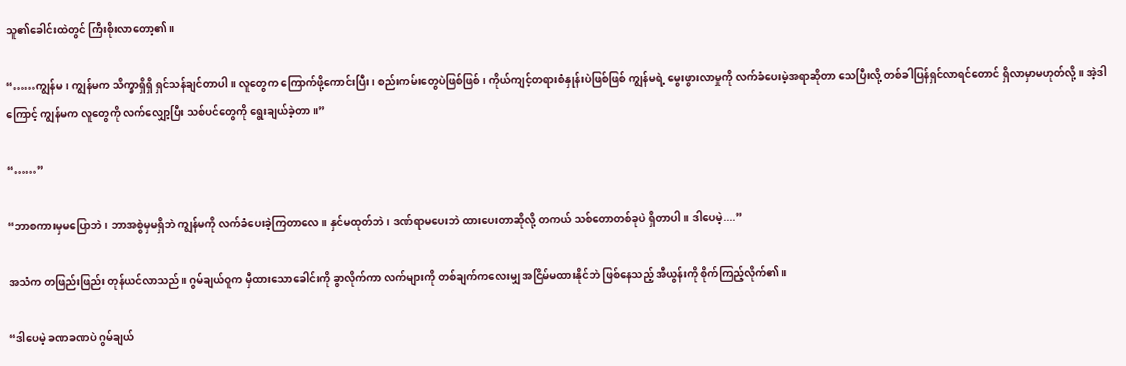သူ၏ခေါင်းထဲတွင် ကြီးစိုးလာတော့၏။

“……ကျွန်မ၊ ကျွန်မက သိက္ခာရှိရှိ ရှင်သန်ချင်တာပါ။ လူတွေက ကြောက်ဖို့ကောင်းပြီး၊ စည်းကမ်းတွေပဲဖြစ်ဖြစ်၊ ကိုယ်ကျင့်တရားစံနှုန်းပဲဖြစ်ဖြစ် ကျွန်မရဲ့ မွေးဖွားလာမှုကို လက်ခံပေးမဲ့အရာဆိုတာ သေပြီးလို့ တစ်ခါပြန်ရှင်လာရင်တောင် ရှိလာမှာမဟုတ်လို့။ အဲ့ဒါကြောင့် ကျွန်မက လူတွေကို လက်လျှော့ပြီး သစ်ပင်တွေကို ရွေးချယ်ခဲ့တာ။”

“……”

“ဘာစကားမှမပြောဘဲ၊ ဘာအစွဲမှမရှိဘဲ ကျွန်မကို လက်ခံပေးခဲ့ကြတာလေ။ နှင်မထုတ်ဘဲ၊ ဒဏ်ရာမပေးဘဲ ထားပေးတာဆိုလို့ တကယ် သစ်တောတစ်ခုပဲ ရှိတာပါ။ ဒါပေမဲ့....”

အသံက တဖြည်းဖြည်း တုန်ယင်လာသည်။ ဂွမ်ချယ်ဝူက မှီထားသောခေါင်းကို ခွာလိုက်ကာ လက်များကို တစ်ချက်ကလေးမျှ အငြိမ်မထားနိုင်ဘဲ ဖြစ်နေသည့် အီယွန်းကို စိုက်ကြည့်လိုက်၏။

“ဒါပေမဲ့ ခဏခဏပဲ ဂွမ်ချယ်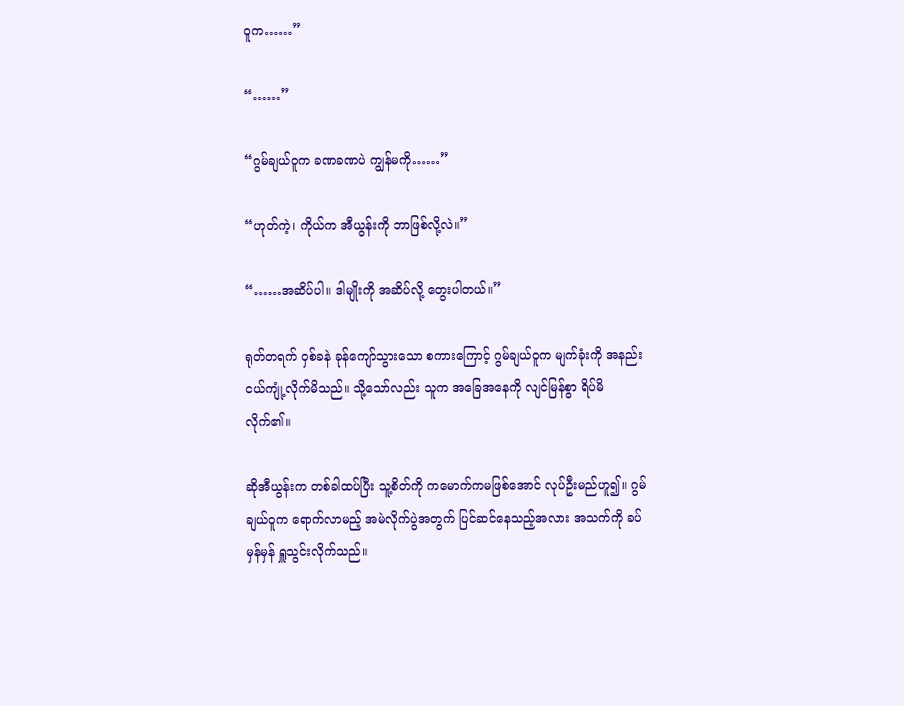ဝူက……”

“……”

“ဂွမ်ချယ်ဝူက ခဏခဏပဲ ကျွန်မကို……”

“ဟုတ်ကဲ့၊ ကိုယ်က အီယွန်းကို ဘာဖြစ်လို့လဲ။”

“……အဆိပ်ပါ။ ဒါမျိုးကို အဆိပ်လို့ တွေးပါတယ်။”

ရုတ်တရက် ဝှစ်ခနဲ ခုန်ကျော်သွားသော စကားကြောင့် ဂွမ်ချယ်ဝူက မျက်ခုံးကို အနည်းငယ်ကျုံ့လိုက်မိသည်။ သို့သော်လည်း သူက အခြေအနေကို လျင်မြန်စွာ ရိပ်မိလိုက်၏။

ဆိုအီယွန်းက တစ်ခါထပ်ပြီး သူ့စိတ်ကို ကမောက်ကမဖြစ်အောင် လုပ်ဦးမည်ဟူ၍။ ဂွမ်ချယ်ဝူက ရောက်လာမည့် အမဲလိုက်ပွဲအတွက် ပြင်ဆင်နေသည့်အလား အသက်ကို ခပ်မှန်မှန် ရှူသွင်းလိုက်သည်။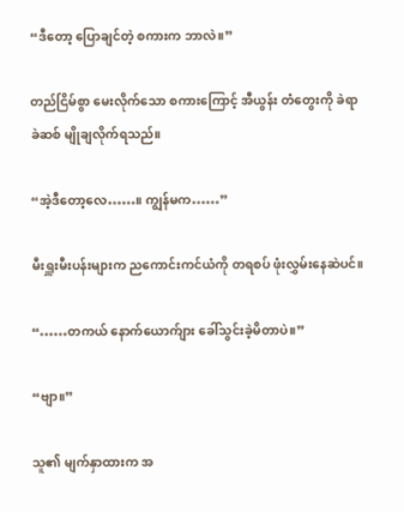“ဒီတော့ ပြောချင်တဲ့ စကားက ဘာလဲ။”

တည်ငြိမ်စွာ မေးလိုက်သော စကားကြောင့် အီယွန်း တံတွေးကို ခဲရာခဲဆစ် မျိုချလိုက်ရသည်။

“အဲ့ဒီတော့လေ……။ ကျွန်မက……”

မီးရှူးမီးပန်းများက ညကောင်းကင်ယံကို တရစပ် ဖုံးလွှမ်းနေဆဲပင်။

“……တကယ် နောက်ယောက်ျား ခေါ်သွင်းခဲ့မိတာပဲ။”

“ဗျာ။”

သူ၏ မျက်နှာထားက အ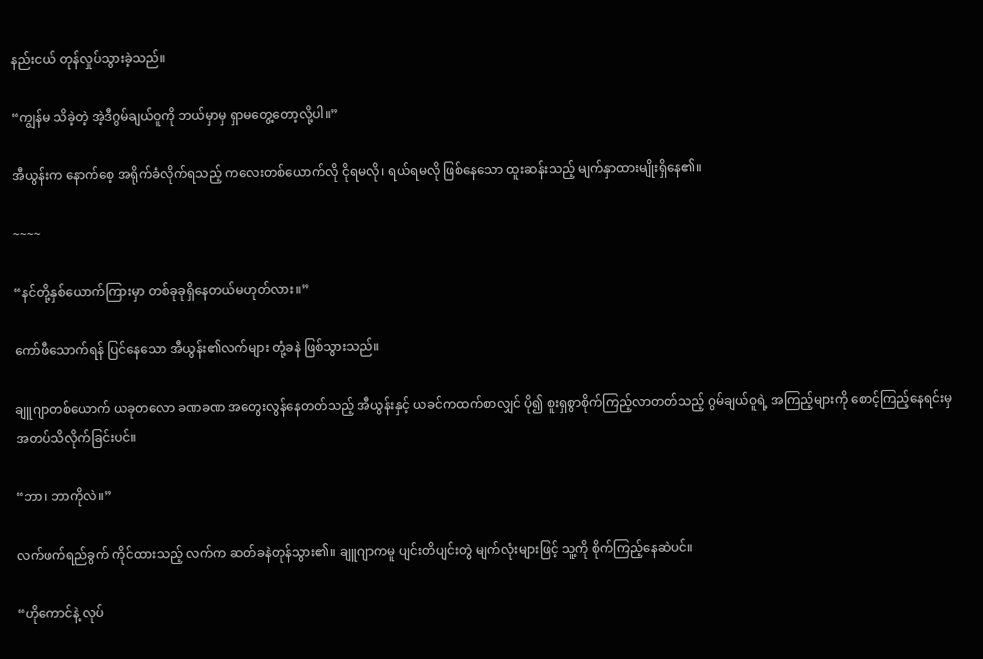နည်းငယ် တုန်လှုပ်သွားခဲ့သည်။

“ကျွန်မ သိခဲ့တဲ့ အဲ့ဒီဂွမ်ချယ်ဝူကို ဘယ်မှာမှ ရှာမတွေ့တော့လို့ပါ။”

အီယွန်းက နောက်စေ့ အရိုက်ခံလိုက်ရသည့် ကလေးတစ်ယောက်လို ငိုရမလို၊ ရယ်ရမလို ဖြစ်နေသော ထူးဆန်းသည့် မျက်နှာထားမျိုးရှိနေ၏။

~~~~

“နင်တို့နှစ်ယောက်ကြားမှာ တစ်ခုခုရှိနေတယ်မဟုတ်လား။”

ကော်ဖီသောက်ရန် ပြင်နေသော အီယွန်း၏လက်များ တုံ့ခနဲ ဖြစ်သွားသည်။

ချူဂျာတစ်ယောက် ယခုတလော ခဏခဏ အတွေးလွန်နေတတ်သည့် အီယွန်းနှင့် ယခင်ကထက်စာလျှင် ပို၍ စူးရှစွာစိုက်ကြည့်လာတတ်သည့် ဂွမ်ချယ်ဝူရဲ့ အကြည့်များကို စောင့်ကြည့်နေရင်းမှ အတပ်သိလိုက်ခြင်းပင်။

“ဘာ၊ ဘာကိုလဲ။”

လက်ဖက်ရည်ခွက် ကိုင်ထားသည့် လက်က ဆတ်ခနဲတုန်သွား၏။ ချူဂျာကမူ ပျင်းတိပျင်းတွဲ မျက်လုံးများဖြင့် သူ့ကို စိုက်ကြည့်နေဆဲပင်။

“ဟိုကောင်နဲ့ လုပ်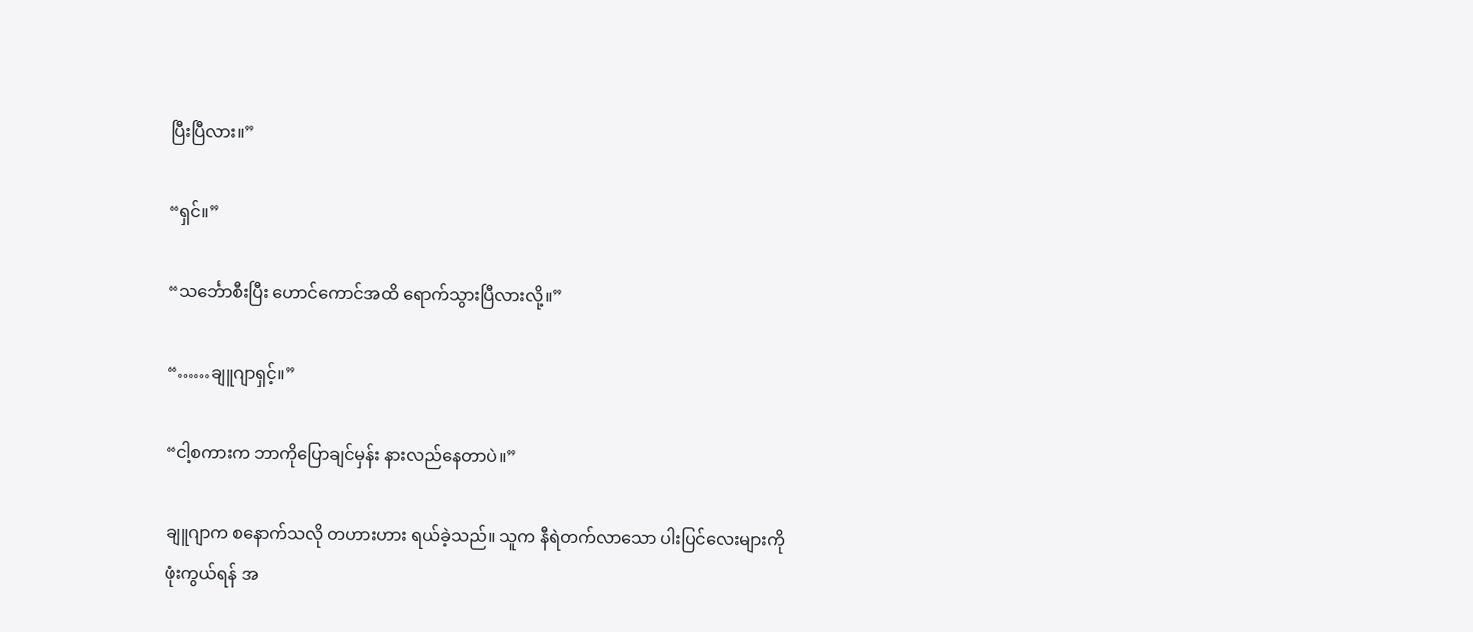ပြီးပြီလား။”

“ရှင်။”

“သင်္ဘောစီးပြီး ဟောင်ကောင်အထိ ရောက်သွားပြီလားလို့။”

“……ချူဂျာရှင့်။”

“ငါ့စကားက ဘာကိုပြောချင်မှန်း နားလည်နေတာပဲ။”

ချူဂျာက စနောက်သလို တဟားဟား ရယ်ခဲ့သည်။ သူက နီရဲတက်လာသော ပါးပြင်လေးများကို ဖုံးကွယ်ရန် အ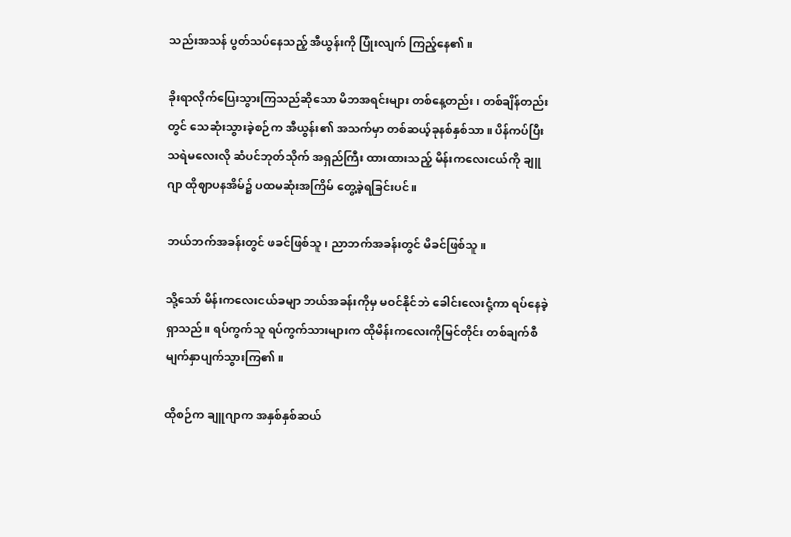သည်းအသန် ပွတ်သပ်နေသည့် အီယွန်းကို ပြုံးလျက် ကြည့်နေ၏။

ခိုးရာလိုက်ပြေးသွားကြသည်ဆိုသော မိဘအရင်းများ တစ်နေ့တည်း၊ တစ်ချိန်တည်းတွင် သေဆုံးသွားခဲ့စဉ်က အီယွန်း၏ အသက်မှာ တစ်ဆယ့်ခုနစ်နှစ်သာ။ ပိန်ကပ်ပြီး သရဲမလေးလို ဆံပင်ဘုတ်သိုက် အရှည်ကြီး ထားထားသည့် မိန်းကလေးငယ်ကို ချူဂျာ ထိုဈာပနအိမ်၌ ပထမဆုံးအကြိမ် တွေ့ခဲ့ရခြင်းပင်။

ဘယ်ဘက်အခန်းတွင် ဖခင်ဖြစ်သူ၊ ညာဘက်အခန်းတွင် မိခင်ဖြစ်သူ။

သို့သော် မိန်းကလေးငယ်ခမျာ ဘယ်အခန်းကိုမှ မဝင်နိုင်ဘဲ ခေါင်းလေးငုံ့ကာ ရပ်နေခဲ့ရှာသည်။ ရပ်ကွက်သူ ရပ်ကွက်သားများက ထိုမိန်းကလေးကိုမြင်တိုင်း တစ်ချက်စီ မျက်နှာပျက်သွားကြ၏။

ထိုစဉ်က ချူဂျာက အနှစ်နှစ်ဆယ်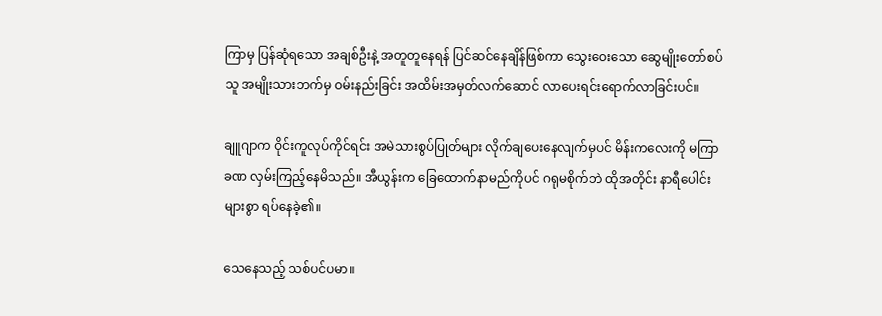ကြာမှ ပြန်ဆုံရသော အချစ်ဦးနဲ့ အတူတူနေရန် ပြင်ဆင်နေချိန်ဖြစ်ကာ သွေးဝေးသော ဆွေမျိုးတော်စပ်သူ အမျိုးသားဘက်မှ ဝမ်းနည်းခြင်း အထိမ်းအမှတ်လက်ဆောင် လာပေးရင်းရောက်လာခြင်းပင်။

ချူဂျာက ဝိုင်းကူလုပ်ကိုင်ရင်း အမဲသားစွပ်ပြုတ်များ လိုက်ချပေးနေလျက်မှပင် မိန်းကလေးကို မကြာခဏ လှမ်းကြည့်နေမိသည်။ အီယွန်းက ခြေထောက်နာမည်ကိုပင် ဂရုမစိုက်ဘဲ ထိုအတိုင်း နာရီပေါင်းများစွာ ရပ်နေခဲ့၏။

သေနေသည့် သစ်ပင်ပမာ။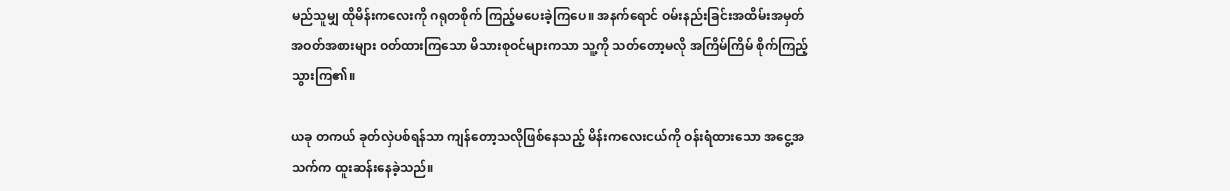မည်သူမျှ ထိုမိန်းကလေးကို ဂရုတစိုက် ကြည့်မပေးခဲ့ကြပေ။ အနက်ရောင် ဝမ်းနည်းခြင်းအထိမ်းအမှတ် အဝတ်အစားများ ဝတ်ထားကြသော မိသားစုဝင်များကသာ သူ့ကို သတ်တော့မလို အကြိမ်ကြိမ် စိုက်ကြည့်သွားကြ၏။

ယခု တကယ် ခုတ်လှဲပစ်ရန်သာ ကျန်တော့သလိုဖြစ်နေသည့် မိန်းကလေးငယ်ကို ဝန်းရံထားသော အငွေ့အသက်က ထူးဆန်းနေခဲ့သည်။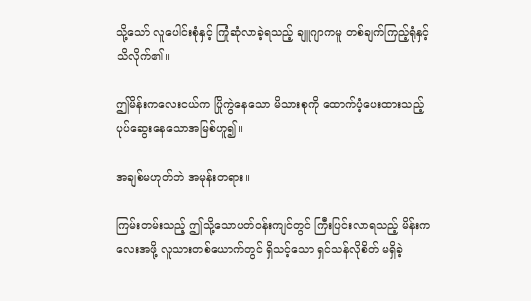သို့သော် လူပေါင်းစုံနှင့် ကြုံဆုံလာခဲ့ရသည့် ချူဂျာကမူ တစ်ချက်ကြည့်ရုံနှင့် သိလိုက်၏။

ဤမိန်းကလေးငယ်က ပြိုကွဲနေသော မိသားစုကို ထောက်ပံ့ပေးထားသည့် ပုပ်ဆွေးနေသောအမြစ်ဟူ၍။

အချစ်မဟုတ်ဘဲ အမုန်းတရား။

ကြမ်းတမ်းသည့် ဤသို့သောပတ်ဝန်းကျင်တွင် ကြီးပြင်းလာရသည့် မိန်းကလေးအဖို့ လူသားတစ်ယောက်တွင် ရှိသင့်သော ရှင်သန်လိုစိတ် မရှိခဲ့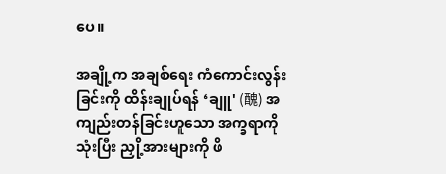ပေ။

အချို့က အချစ်ရေး ကံကောင်းလွန်းခြင်းကို ထိန်းချုပ်ရန် ‘ချူ' (醜) အကျည်းတန်ခြင်းဟူသော အက္ခရာကိုသုံးပြီး ညှို့အားများကို ဖိ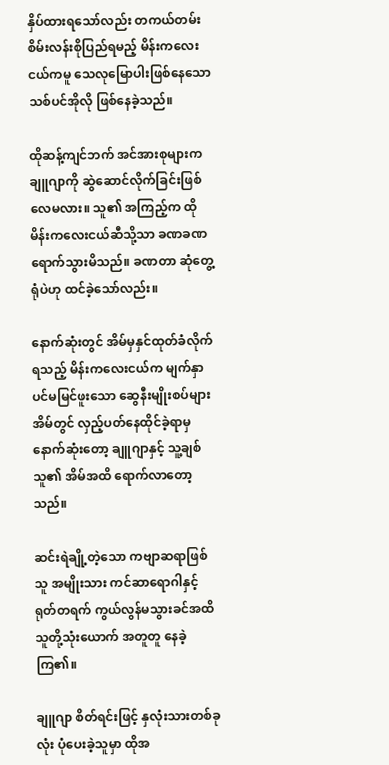နှိပ်ထားရသော်လည်း တကယ်တမ်း စိမ်းလန်းစိုပြည်ရမည့် မိန်းကလေးငယ်ကမူ သေလုမြောပါးဖြစ်နေသော သစ်ပင်အိုလို ဖြစ်နေခဲ့သည်။

ထိုဆန့်ကျင်ဘက် အင်အားစုများက ချူဂျာကို ဆွဲဆောင်လိုက်ခြင်းဖြစ်လေမလား။ သူ၏ အကြည့်က ထိုမိန်းကလေးငယ်ဆီသို့သာ ခဏခဏ ရောက်သွားမိသည်။ ခဏတာ ဆုံတွေ့ရုံပဲဟု ထင်ခဲ့သော်လည်း။

နောက်ဆုံးတွင် အိမ်မှနှင်ထုတ်ခံလိုက်ရသည့် မိန်းကလေးငယ်က မျက်နှာပင်မမြင်ဖူးသော ဆွေနီးမျိုးစပ်များအိမ်တွင် လှည့်ပတ်နေထိုင်ခဲ့ရာမှ နောက်ဆုံးတော့ ချူဂျာနှင့် သူ့ချစ်သူ၏ အိမ်အထိ ရောက်လာတော့သည်။

ဆင်းရဲချို့တဲ့သော ကဗျာဆရာဖြစ်သူ အမျိုးသား ကင်ဆာရောဂါနှင့် ရုတ်တရက် ကွယ်လွန်မသွားခင်အထိ သူတို့သုံးယောက် အတူတူ နေခဲ့ကြ၏။

ချူဂျာ စိတ်ရင်းဖြင့် နှလုံးသားတစ်ခုလုံး ပုံပေးခဲ့သူမှာ ထိုအ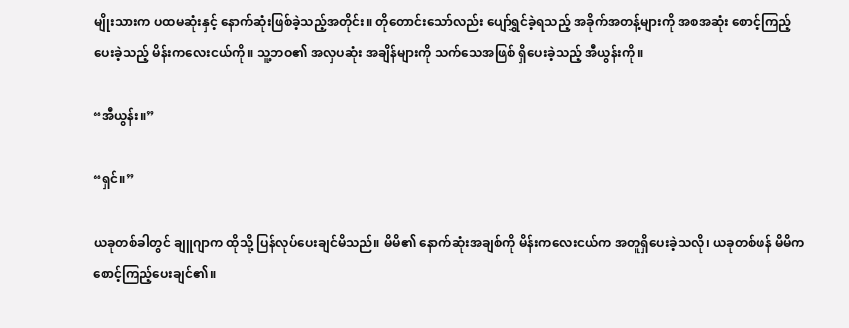မျိုးသားက ပထမဆုံးနှင့် နောက်ဆုံးဖြစ်ခဲ့သည့်အတိုင်း။ တိုတောင်းသော်လည်း ပျော်ရွှင်ခဲ့ရသည့် အခိုက်အတန့်များကို အစအဆုံး စောင့်ကြည့်ပေးခဲ့သည့် မိန်းကလေးငယ်ကို။ သူ့ဘဝ၏ အလှပဆုံး အချိန်များကို သက်သေအဖြစ် ရှိပေးခဲ့သည့် အီယွန်းကို။

“အီယွန်း။”

“ရှင်။”

ယခုတစ်ခါတွင် ချူဂျာက ထိုသို့ ပြန်လုပ်ပေးချင်မိသည်။ မိမိ၏ နောက်ဆုံးအချစ်ကို မိန်းကလေးငယ်က အတူရှိပေးခဲ့သလို၊ ယခုတစ်ဖန် မိမိက စောင့်ကြည့်ပေးချင်၏။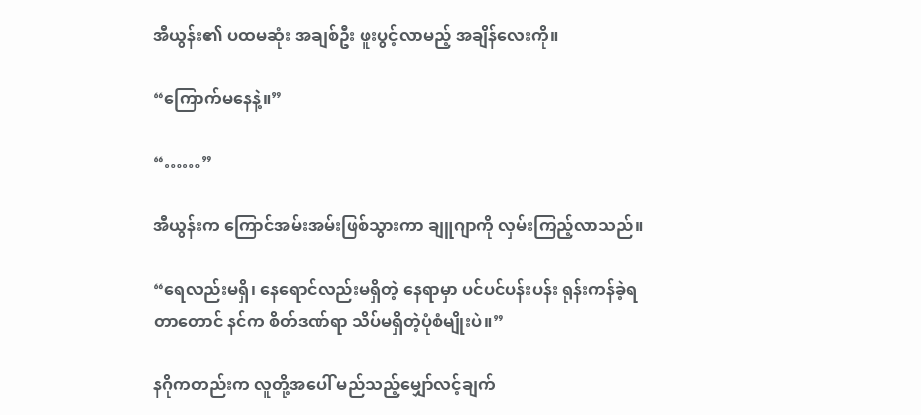အီယွန်း၏ ပထမဆုံး အချစ်ဦး ဖူးပွင့်လာမည့် အချိန်လေးကို။

“ကြောက်မနေနဲ့။”

“……”

အီယွန်းက ကြောင်အမ်းအမ်းဖြစ်သွားကာ ချူဂျာကို လှမ်းကြည့်လာသည်။

“ရေလည်းမရှိ၊ နေရောင်လည်းမရှိတဲ့ နေရာမှာ ပင်ပင်ပန်းပန်း ရုန်းကန်ခဲ့ရတာတောင် နင်က စိတ်ဒဏ်ရာ သိပ်မရှိတဲ့ပုံစံမျိုးပဲ။”

နဂိုကတည်းက လူတို့အပေါ် မည်သည့်မျှော်လင့်ချက်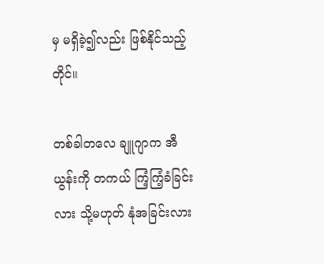မှ မရှိခဲ့၍လည်း ဖြစ်နိုင်သည့်တိုင်။

တစ်ခါတလေ ချူဂျာက အီယွန်းကို တကယ် ကြံ့ကြံ့ခံခြင်းလား သို့မဟုတ် နုံအခြင်းလား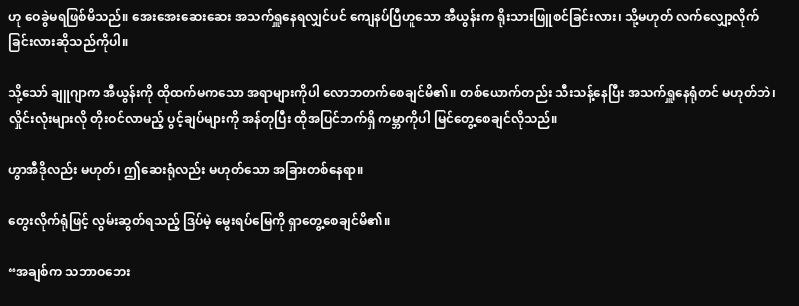ဟု ဝေခွဲမရဖြစ်မိသည်။ အေးအေးဆေးဆေး အသက်ရှူနေရလျှင်ပင် ကျေနပ်ပြီဟူသော အီယွန်းက ရိုးသားဖြူစင်ခြင်းလား၊ သို့မဟုတ် လက်လျှော့လိုက်ခြင်းလားဆိုသည်ကိုပါ။

သို့သော် ချူဂျာက အီယွန်းကို ထိုထက်မကသော အရာများကိုပါ လောဘတက်စေချင်မိ၏။ တစ်ယောက်တည်း သီးသန့်နေပြီး အသက်ရှူနေရုံတင် မဟုတ်ဘဲ၊ လှိုင်းလုံးများလို တိုးဝင်လာမည့် ပွင့်ချပ်များကို အန်တုပြီး ထိုအပြင်ဘက်ရှိ ကမ္ဘာကိုပါ မြင်တွေ့စေချင်လိုသည်။

ဟွာအီဒိုလည်း မဟုတ်၊ ဤဆေးရုံလည်း မဟုတ်သော အခြားတစ်နေရာ။

တွေးလိုက်ရုံဖြင့် လွမ်းဆွတ်ရသည့် ဒြပ်မဲ့ မွေးရပ်မြေကို ရှာတွေ့စေချင်မိ၏။

“အချစ်က သဘာဝဘေး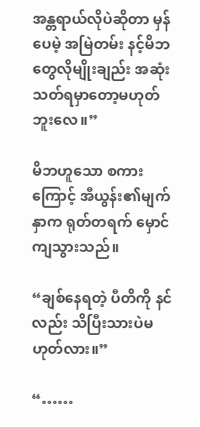အန္တရာယ်လိုပဲဆိုတာ မှန်ပေမဲ့ အမြဲတမ်း နင့်မိဘတွေလိုမျိုးချည်း အဆုံးသတ်ရမှာတော့မဟုတ်ဘူးလေ။”

မိဘဟူသော စကားကြောင့် အီယွန်း၏မျက်နှာက ရုတ်တရက် မှောင်ကျသွားသည်။

“ချစ်နေရတဲ့ ပီတိကို နင်လည်း သိပြီးသားပဲမဟုတ်လား။”

“……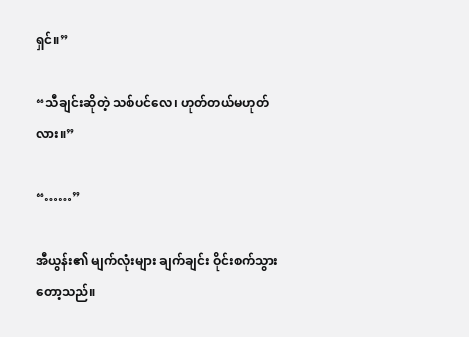ရှင်။”

“သီချင်းဆိုတဲ့ သစ်ပင်လေ၊ ဟုတ်တယ်မဟုတ်လား။”

“……”

အီယွန်း၏ မျက်လုံးများ ချက်ချင်း ဝိုင်းစက်သွားတော့သည်။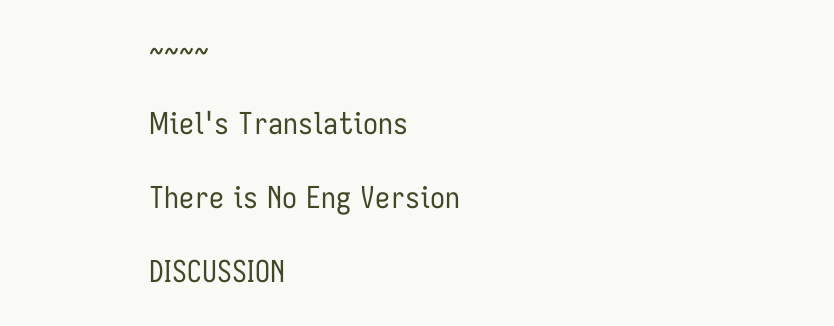~~~~

Miel's Translations

There is No Eng Version

DISCUSSION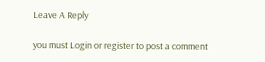Leave A Reply

you must Login or register to post a comment